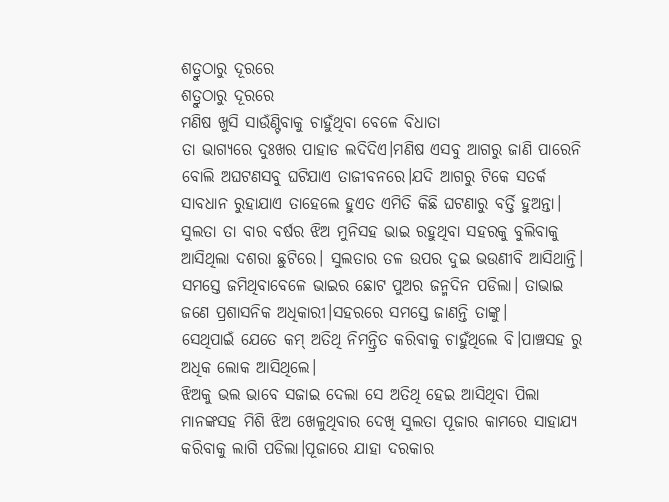ଶତ୍ରୁଠାରୁ ଦୂରରେ
ଶତ୍ରୁଠାରୁ ଦୂରରେ
ମଣିଷ ଖୁସି ସାଉଁଣ୍ଟିବାକୁ ଚାହୁଁଥିବା ବେଳେ ବିଧାତା
ତା ଭାଗ୍ୟରେ ଦୁଃଖର ପାହାଡ ଲଦିଦିଏ।ମଣିଷ ଏସବୁ ଆଗରୁ ଜାଣି ପାରେନି ବୋଲି ଅଘଟଣସବୁ ଘଟିଯାଏ ତାଜୀବନରେ।ଯଦି ଆଗରୁ ଟିକେ ସତର୍କ ସାବଧାନ ରୁହାଯାଏ ତାହେଲେ ହୁଏତ ଏମିତି କିଛି ଘଟଣାରୁ ବର୍ତ୍ତି ହୁଅନ୍ତା।
ସୁଲତା ତା ବାର ବର୍ଷର ଝିଅ ମୁନିସହ ଭାଇ ରହୁଥିବା ସହରକୁ ବୁଲିବାକୁ ଆସିଥିଲା ଦଶରା ଛୁଟିରେ। ସୁଲତାର ତଳ ଉପର ଦୁଇ ଭଉଣୀବି ଆସିଥାନ୍ତି।
ସମସ୍ତେ ଜମିଥିବାବେଳେ ଭାଇର ଛୋଟ ପୁଅର ଜନ୍ମଦିନ ପଡିଲା। ତାଭାଇ ଜଣେ ପ୍ରଶାସନିକ ଅଧିକାରୀ।ସହରରେ ସମସ୍ତେ ଜାଣନ୍ତି ତାଙ୍କୁ।
ସେଥିପାଇଁ ଯେତେ କମ୍ ଅତିଥି ନିମନ୍ତ୍ରିତ କରିବାକୁ ଚାହୁଁଥିଲେ ବି।ପାଞ୍ଚସହ ରୁ ଅଧିକ ଲୋକ ଆସିଥିଲେ।
ଝିଅକୁ ଭଲ ଭାବେ ସଜାଇ ଦେଲା ସେ ଅତିଥି ହେଇ ଆସିଥିବା ପିଲା ମାନଙ୍କସହ ମିଶି ଝିଅ ଖେଳୁଥିବାର ଦେଖି ସୁଲତା ପୂଜାର କାମରେ ସାହାଯ୍ୟ କରିବାକୁ ଲାଗି ପଡିଲା।ପୂଜାରେ ଯାହା ଦରକାର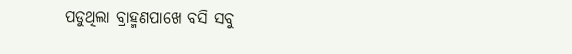ପଡୁଥିଲା ବ୍ରାହ୍ମଣପାଖେ ବସି ସବୁ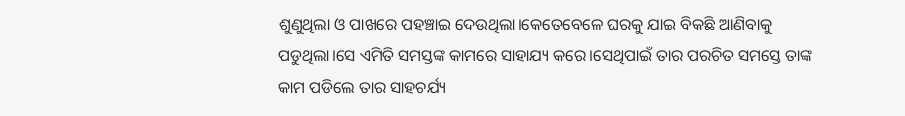ଶୁଣୁଥିଲା ଓ ପାଖରେ ପହଞ୍ଚାଇ ଦେଉଥିଲା।କେତେବେଳେ ଘରକୁ ଯାଇ ବିକଛି ଆଣିବାକୁ ପଡୁଥିଲା।ସେ ଏମିତି ସମସ୍ତଙ୍କ କାମରେ ସାହାଯ୍ୟ କରେ।ସେଥିପାଇଁ ତାର ପରଚିତ ସମସ୍ତେ ତାଙ୍କ କାମ ପଡିଲେ ତାର ସାହଚର୍ଯ୍ୟ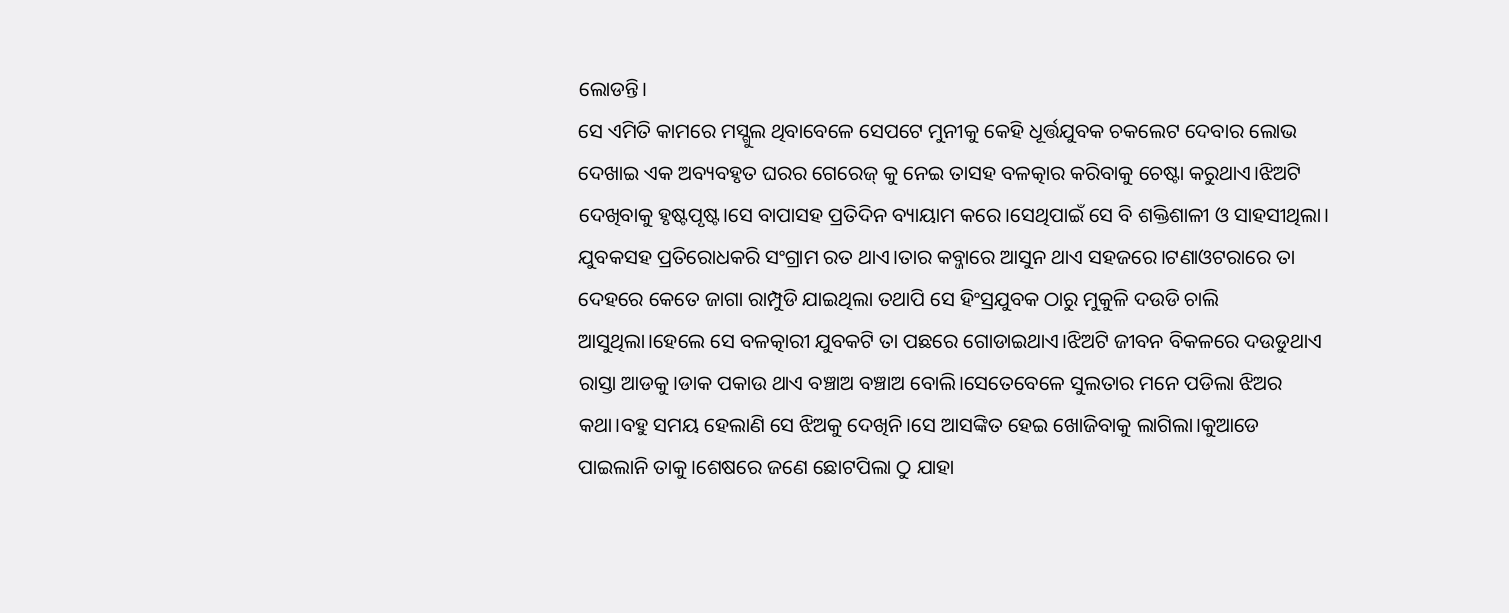ଲୋଡନ୍ତି।
ସେ ଏମିତି କାମରେ ମସ୍ଗୁଲ ଥିବାବେଳେ ସେପଟେ ମୁନୀକୁ କେହି ଧୂର୍ତ୍ତଯୁବକ ଚକଲେଟ ଦେବାର ଲୋଭ ଦେଖାଇ ଏକ ଅବ୍ୟବହୃତ ଘରର ଗେରେଜ୍ କୁ ନେଇ ତାସହ ବଳତ୍କାର କରିବାକୁ ଚେଷ୍ଟା କରୁଥାଏ।ଝିଅଟି ଦେଖିବାକୁ ହୃଷ୍ଟପୃଷ୍ଟ।ସେ ବାପାସହ ପ୍ରତିଦିନ ବ୍ୟାୟାମ କରେ।ସେଥିପାଇଁ ସେ ବି ଶକ୍ତିଶାଳୀ ଓ ସାହସୀଥିଲା। ଯୁବକସହ ପ୍ରତିରୋଧକରି ସଂଗ୍ରାମ ରତ ଥାଏ।ତାର କବ୍ଜାରେ ଆସୁନ ଥାଏ ସହଜରେ।ଟଣାଓଟରାରେ ତା ଦେହରେ କେତେ ଜାଗା ରାମ୍ପୁଡି ଯାଇଥିଲା ତଥାପି ସେ ହିଂସ୍ରଯୁବକ ଠାରୁ ମୁକୁଳି ଦଉଡି ଚାଲି ଆସୁଥିଲା।ହେଲେ ସେ ବଳତ୍କାରୀ ଯୁବକଟି ତା ପଛରେ ଗୋଡାଇଥାଏ।ଝିଅଟି ଜୀବନ ବିକଳରେ ଦଉଡୁଥାଏ ରାସ୍ତା ଆଡକୁ।ଡାକ ପକାଉ ଥାଏ ବଞ୍ଚାଅ ବଞ୍ଚାଅ ବୋଲି।ସେତେବେଳେ ସୁଲତାର ମନେ ପଡିଲା ଝିଅର କଥା।ବହୁ ସମୟ ହେଲାଣି ସେ ଝିଅକୁ ଦେଖିନି।ସେ ଆସଙ୍କିତ ହେଇ ଖୋଜିବାକୁ ଲାଗିଲା।କୁଆଡେ ପାଇଲାନି ତାକୁ।ଶେଷରେ ଜଣେ ଛୋଟପିଲା ଠୁ ଯାହା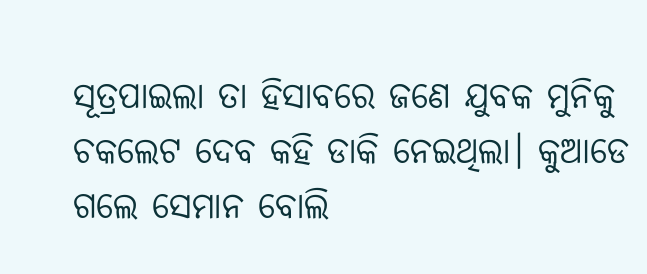ସୂତ୍ରପାଇଲା ତା ହିସାବରେ ଜଣେ ଯୁବକ ମୁନିକୁ ଚକଲେଟ ଦେବ କହି ଡାକି ନେଇଥିଲା। କୁଆଡେ ଗଲେ ସେମାନ ବୋଲି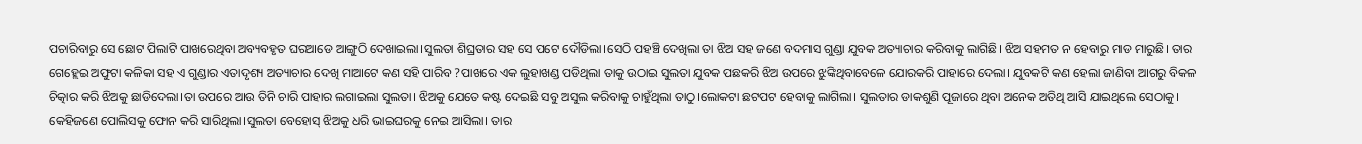ପଚାରିବାରୁ ସେ ଛୋଟ ପିଲାଟି ପାଖରେଥିବା ଅବ୍ୟବହୃତ ଘରଆଡେ ଆଙ୍ଗୁଠି ଦେଖାଇଲା।ସୁଲତା ଶିଘ୍ରତାର ସହ ସେ ପଟେ ଦୌଡିଲା।ସେଠି ପହଞ୍ଚି ଦେଖିଲା ତା ଝିଅ ସହ ଜଣେ ବଦମାସ ଗୁଣ୍ଡା ଯୁବକ ଅତ୍ୟାଚାର କରିବାକୁ ଲାଗିଛି। ଝିଅ ସହମତ ନ ହେବାରୁ ମାଡ ମାରୁଛି। ତାର ଗେହ୍ଲେଇ ଅଫୁଟା କଳିକା ସହ ଏ ଗୁଣ୍ଡାର ଏତାଦୃଶ୍ୟ ଅତ୍ୟାଚାର ଦେଖି ମାଆଟେ କଣ ସହି ପାରିବ ?ପାଖରେ ଏକ ଲୁହାଖଣ୍ଡ ପଡିଥିଲା ତାକୁ ଉଠାଇ ସୁଲତା ଯୁବକ ପଛକରି ଝିଅ ଉପରେ ଝୁଙ୍କିଥିବାବେଳେ ଯୋରକରି ପାହାରେ ଦେଲା। ଯୁବକଟି କଣ ହେଲା ଜାଣିବା ଆଗରୁ ବିକଳ ଚିତ୍କାର କରି ଝିଅକୁ ଛାଡିଦେଲା।ତା ଉପରେ ଆଉ ତିନି ଚାରି ପାହାର ଲଗାଇଲା ସୁଲତା। ଝିଅକୁ ଯେତେ କଷ୍ଟ ଦେଇଛି ସବୁ ଅସୁଲ କରିବାକୁ ଚାହୁଁଥିଲା ତାଠୁ।ଲୋକଟା ଛଟପଟ ହେବାକୁ ଲାଗିଲା। ସୁଲତାର ଡାକଶୁଣି ପୂଜାରେ ଥିବା ଅନେକ ଅତିଥି ଆସି ଯାଇଥିଲେ ସେଠାକୁ। କେହିଜଣେ ପୋଲିସକୁ ଫୋନ କରି ସାରିଥିଲା।ସୁଲତା ବେହୋସ୍ ଝିଅକୁ ଧରି ଭାଇଘରକୁ ନେଇ ଆସିଲା। ତାର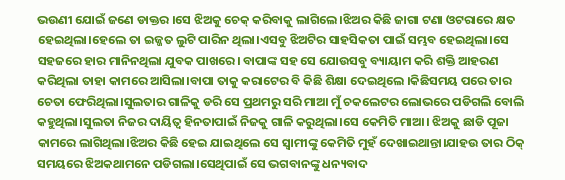ଭଉଣୀ ଯୋଇଁ ଜଣେ ଡାକ୍ତର ।ସେ ଝିଅକୁ ଚେକ୍ କରିବାକୁ ଲାଗିଲେ।ଝିଅର କିଛି ଜାଗା ଟଣା ଓଟରାରେ କ୍ଷତ ହେଇଥିଲା।ହେଲେ ତା ଇଜ୍ଜତ ଲୁଟି ପାରିନ ଥିଲା।ଏସବୁ ଝିଅଟିର ସାହସିକତା ପାଇଁ ସମ୍ଭବ ହେଇଥିଲା।ସେ ସହଜରେ ହାର ମାନିନଥିଲା ଯୁବକ ପାଖରେ। ବାପାଙ୍କ ସହ ସେ ଯୋଉସବୁ ବ୍ୟାୟାମ କରି ଶକ୍ତି ଆହରଣ କରିଥିଲା ତାହା କାମରେ ଆସିଲା।ବାପା ତାକୁ କରାଟେର ବି କିଛି ଶିକ୍ଷା ଦେଇଥିଲେ ।କିଛିସମୟ ପରେ ତାର ଚେତା ଫେରିଥିଲା।ସୁଲତାର ଗାଳିକୁ ଡରି ସେ ପ୍ରଥମରୁ ସରି ମାଆ ମୁଁ ଚକଲେଟର ଲୋଭରେ ପଡିଗଲି ବୋଲି କହୁଥିଲା।ସୁଲତା ନିଜର ଦାୟିତ୍ବ ହିନତାପାଇଁ ନିଜକୁ ଗାଳି କରୁଥିଲା।ସେ କେମିତି ମାଆ। ଝିଅକୁ ଛାଡି ପୂଜା କାମରେ ଲାଗିଥିଲା।ଝିଅର କିଛି ହେଇ ଯାଇଥିଲେ ସେ ସ୍ବାମୀଙ୍କୁ କେମିତି ମୁହଁ ଦେଖାଇଥାନ୍ତା।ଯାହଉ ତାର ଠିକ୍ ସମୟରେ ଝିଅକଥାମନେ ପଡିଗଲା।ସେଥିପାଇଁ ସେ ଭଗବାନଙ୍କୁ ଧନ୍ୟବାଦ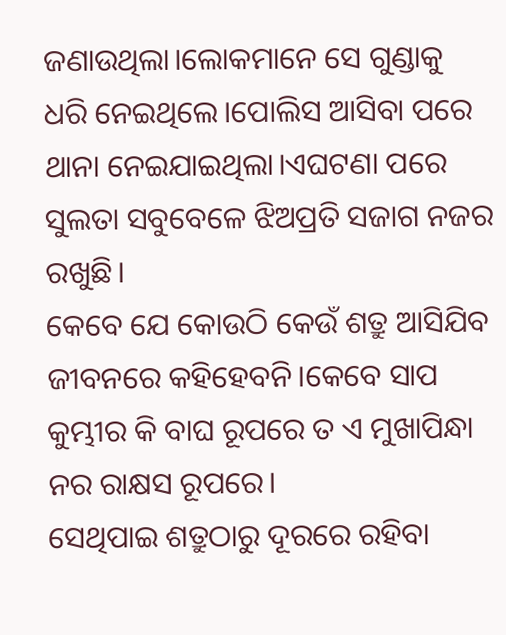ଜଣାଉଥିଲା।ଲୋକମାନେ ସେ ଗୁଣ୍ଡାକୁ ଧରି ନେଇଥିଲେ।ପୋଲିସ ଆସିବା ପରେ ଥାନା ନେଇଯାଇଥିଲା।ଏଘଟଣା ପରେ ସୁଲତା ସବୁବେଳେ ଝିଅପ୍ରତି ସଜାଗ ନଜର ରଖୁଛି।
କେବେ ଯେ କୋଉଠି କେଉଁ ଶତ୍ରୁ ଆସିଯିବ ଜୀବନରେ କହିହେବନି।କେବେ ସାପ କୁମ୍ଭୀର କି ବାଘ ରୂପରେ ତ ଏ ମୁଖାପିନ୍ଧା ନର ରାକ୍ଷସ ରୂପରେ।
ସେଥିପାଇ ଶତ୍ରୁଠାରୁ ଦୂରରେ ରହିବା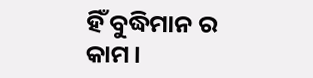ହିଁ ବୁଦ୍ଧିମାନ ର
କାମ।